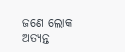ଜଣେ ଲୋକ ଅତ୍ୟନ୍ତ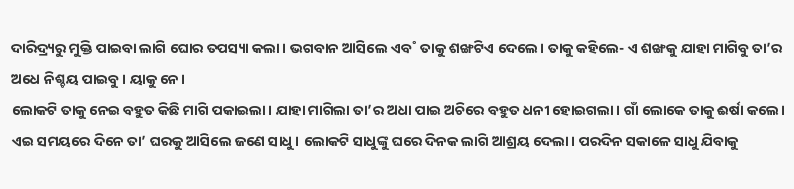ଦାରିଦ୍ର୍ୟରୁ ମୁକ୍ତି ପାଇବା ଲାଗି ଘୋର ତପସ୍ୟା କଲା। ଭଗବାନ ଆସିଲେ ଏବ˚ ତାକୁ ଶଙ୍ଖଟିଏ ଦେଲେ। ତାକୁ କହିଲେ- ଏ ଶଙ୍ଖକୁ ଯାହା ମାଗିବୁ ତା’ର ଅଧେ ନିଶ୍ଚୟ ପାଇବୁ। ୟାକୁ ନେ।
ଲୋକଟି ତାକୁ ନେଇ ବହୁତ କିଛି ମାଗି ପକାଇଲା। ଯାହା ମାଗିଲା ତା’ର ଅଧା ପାଇ ଅଚିରେ ବହୁତ ଧନୀ ହୋଇଗଲା। ଗାଁ ଲୋକେ ତାକୁ ଈର୍ଷା କଲେ। ଏଇ ସମୟରେ ଦିନେ ତା’ ଘରକୁ ଆସିଲେ ଜଣେ ସାଧୁ। ଲୋକଟି ସାଧୁଙ୍କୁ ଘରେ ଦିନକ ଲାଗି ଆଶ୍ରୟ ଦେଲା। ପରଦିନ ସକାଳେ ସାଧୁ ଯିବାକୁ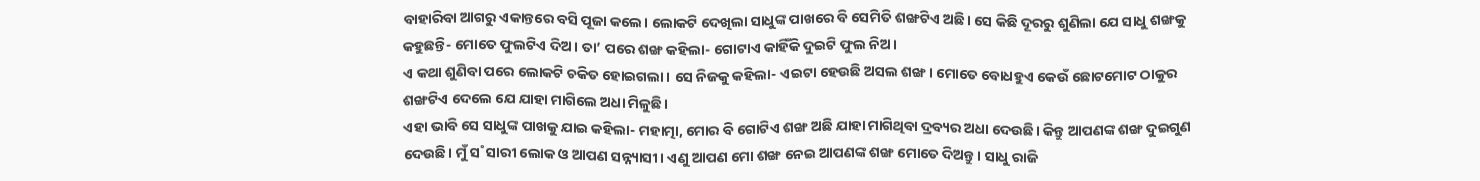ବାହାରିବା ଆଗରୁ ଏକାନ୍ତରେ ବସି ପୂଜା କଲେ। ଲୋକଟି ଦେଖିଲା ସାଧୁଙ୍କ ପାଖରେ ବି ସେମିତି ଶଙ୍ଖଟିଏ ଅଛି। ସେ କିଛି ଦୂରରୁ ଶୁଣିଲା ଯେ ସାଧୁ ଶଙ୍ଖକୁ କହୁଛନ୍ତି- ମୋତେ ଫୁଲଟିଏ ଦିଅ। ତା’ ପରେ ଶଙ୍ଖ କହିଲା- ଗୋଟାଏ କାହିଁକି ଦୁଇଟି ଫୁଲ ନିଅ।
ଏ କଥା ଶୁଣିବା ପରେ ଲୋକଟି ଚକିତ ହୋଇଗଲା। ସେ ନିଜକୁ କହିଲା- ଏଇଟା ହେଉଛି ଅସଲ ଶଙ୍ଖ। ମୋତେ ବୋଧହୁଏ କେଉଁ ଛୋଟମୋଟ ଠାକୁର ଶଙ୍ଖଟିଏ ଦେଲେ ଯେ ଯାହା ମାଗିଲେ ଅଧା ମିଳୁଛି।
ଏହା ଭାବି ସେ ସାଧୁଙ୍କ ପାଖକୁ ଯାଇ କହିଲା- ମହାତ୍ମା, ମୋର ବି ଗୋଟିଏ ଶଙ୍ଖ ଅଛି ଯାହା ମାଗିଥିବା ଦ୍ରବ୍ୟର ଅଧା ଦେଉଛି। କିନ୍ତୁ ଆପଣଙ୍କ ଶଙ୍ଖ ଦୁଇଗୁଣ ଦେଉଛି। ମୁଁ ସ˚ସାରୀ ଲୋକ ଓ ଆପଣ ସନ୍ନ୍ୟାସୀ। ଏଣୁ ଆପଣ ମୋ ଶଙ୍ଖ ନେଇ ଆପଣଙ୍କ ଶଙ୍ଖ ମୋତେ ଦିଅନ୍ତୁ। ସାଧୁ ରାଜି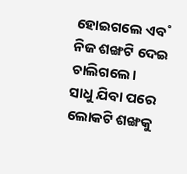ହୋଇଗଲେ ଏବ˚ ନିଜ ଶଙ୍ଖଟି ଦେଇ ଚାଲିଗଲେ।
ସାଧୁ ଯିବା ପରେ ଲୋକଟି ଶଙ୍ଖକୁ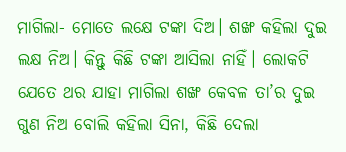ମାଗିଲା- ମୋତେ ଲକ୍ଷେ ଟଙ୍କା ଦିଅ। ଶଙ୍ଖ କହିଲା ଦୁଇ ଲକ୍ଷ ନିଅ। କିନ୍ତୁ କିଛି ଟଙ୍କା ଆସିଲା ନାହିଁ। ଲୋକଟି ଯେତେ ଥର ଯାହା ମାଗିଲା ଶଙ୍ଖ କେବଳ ତା’ର ଦୁଇ ଗୁଣ ନିଅ ବୋଲି କହିଲା ସିନା, କିଛି ଦେଲା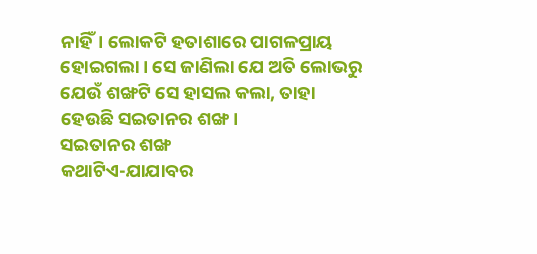ନାହିଁ। ଲୋକଟି ହତାଶାରେ ପାଗଳପ୍ରାୟ ହୋଇଗଲା। ସେ ଜାଣିଲା ଯେ ଅତି ଲୋଭରୁ ଯେଉଁ ଶଙ୍ଖଟି ସେ ହାସଲ କଲା, ତାହା ହେଉଛି ସଇତାନର ଶଙ୍ଖ।
ସଇତାନର ଶଙ୍ଖ
କଥାଟିଏ-ଯାଯାବର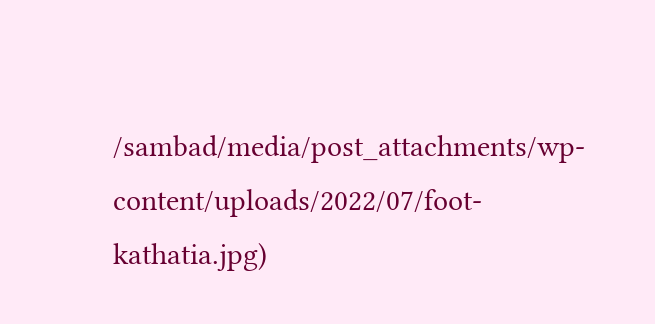/sambad/media/post_attachments/wp-content/uploads/2022/07/foot-kathatia.jpg)